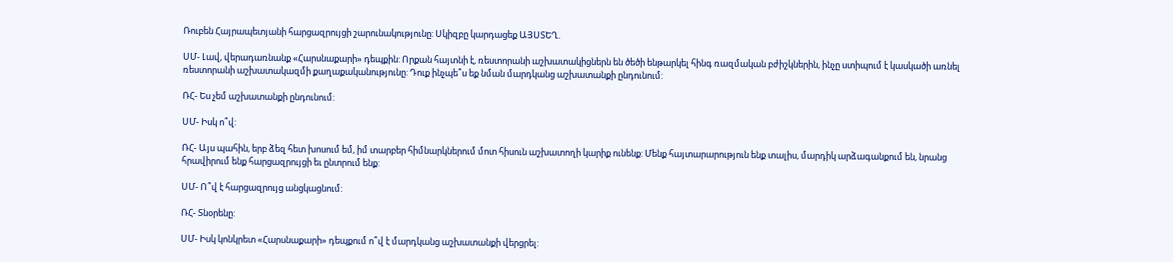Ռուբեն Հայրապետյանի հարցազրույցի շարունակությունը: Սկիզբը կարդացեք ԱՅՍՏԵՂ.

ՍՄ- Լավ, վերադառնանք «Հարսնաքարի» դեպքին: Որքան հայտնի է, ռեստորանի աշխատակիցներն են ծեծի ենթարկել հինգ ռազմական բժիշկներին, ինչը ստիպում է կասկածի առնել ռեստորանի աշխատակազմի քաղաքականությունը: Դուք ինչպե՞ս եք նման մարդկանց աշխատանքի ընդունում:

ՌՀ- Ես չեմ աշխատանքի ընդունում:

ՍՄ- Իսկ ո՞վ:

ՌՀ- Այս պահին, երբ ձեզ հետ խոսում եմ, իմ տարբեր հիմնարկներում մոտ հիսուն աշխատողի կարիք ունենք: Մենք հայտարարություն ենք տալիս, մարդիկ արձագանքում են, նրանց հրավիրում ենք հարցազրույցի եւ ընտրում ենք:

ՍՄ- Ո՞վ է հարցազրույց անցկացնում:

ՌՀ- Տնօրենը:

ՍՄ- Իսկ կոնկրետ «Հարսնաքարի» դեպքում ո՞վ է մարդկանց աշխատանքի վերցրել: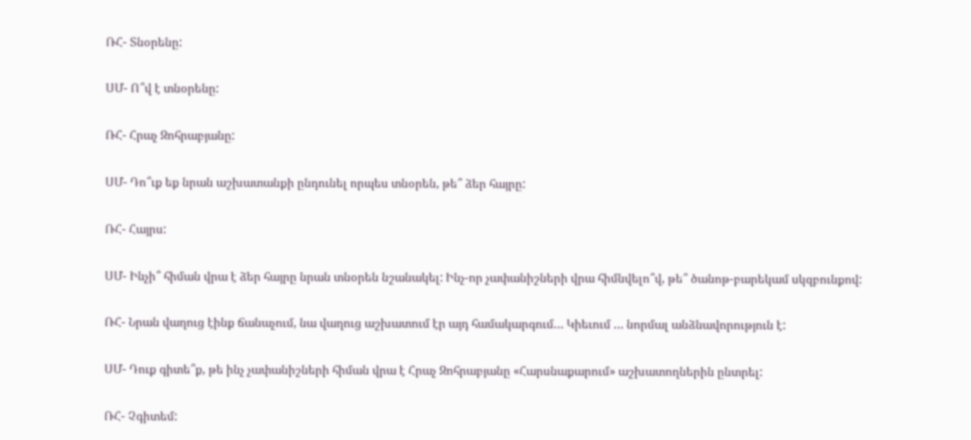ՌՀ- Տնօրենը:

ՍՄ- Ո՞վ է տնօրենը:

ՌՀ- Հրաչ Զոհրաբյանը:

ՍՄ- Դո՞ւք եք նրան աշխատանքի ընդունել որպես տնօրեն, թե՞ ձեր հայրը:

ՌՀ- Հայրս:

ՍՄ- Ինչի՞ հիման վրա է ձեր հայրը նրան տնօրեն նշանակել: Ինչ-որ չափանիշների վրա հիմնվելո՞վ, թե՞ ծանոթ-բարեկամ սկզբունքով:

ՌՀ- Նրան վաղուց էինք ճանաչում, նա վաղուց աշխատում էր այդ համակարգում… Կիեւում … նորմալ անձնավորություն է:

ՍՄ- Դուք գիտե՞ք, թե ինչ չափանիշների հիման վրա է Հրաչ Զոհրաբյանը «Հարսնաքարում» աշխատողներին ընտրել:

ՌՀ- Չգիտեմ: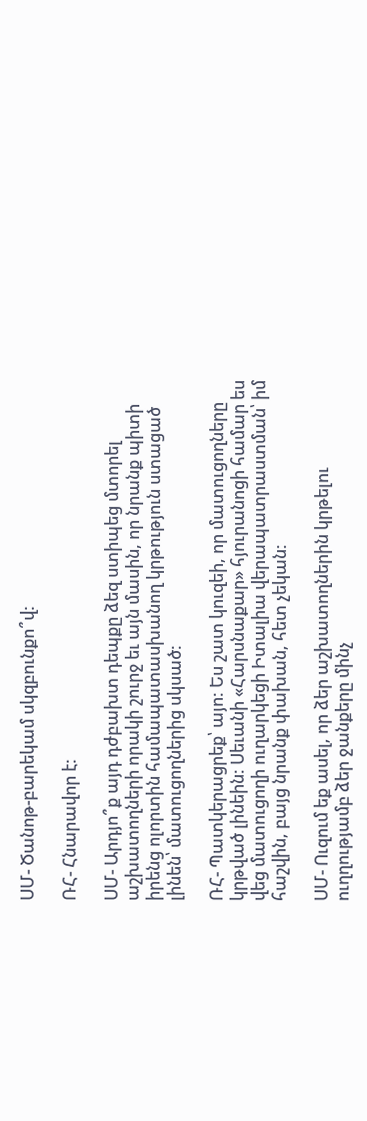ՍՄ- Ծանոթ-բարեկամ սկզբունքո՞վ:

ՌՀ- Հնարավոր է:

ՍՄ- Արդյո՞ք այդ դժբախտ դեպքը ձեզ ստիպեց մտորել աշխատողների որակի շուրջ եւ այն մասին, որ նրանք պիտի իրենց ոլորտին համապատասխանող կրթություն ստացած լինեն՝ մատուցողներից սկսած:

ՌՀ- Պատկերացրեք՝ այո: Ես շատ կուզեի, որ մատուցողները կրթված լինեին: Սեւանի «Հարսնաքար» հյուրանոցի համար ես վեց մատուցողի ուղարկեցի Իտալիա վերապատրաստման՝ իմ հաշվին, բայց նրանք փախան, հետ չեկան:

ՍՄ- Ուզում եք ասել, որ ձեր աշխատողներին կրթելու ուղղությամբ ձեր ջանքերը մինչ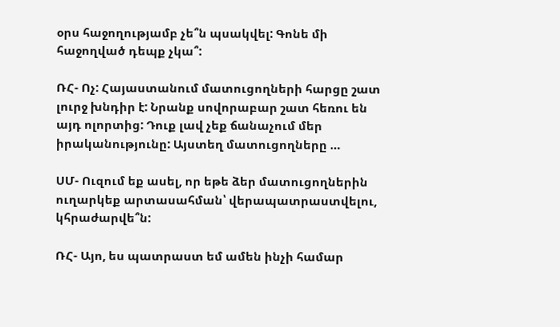օրս հաջողությամբ չե՞ն պսակվել: Գոնե մի հաջողված դեպք չկա՞:

ՌՀ- Ոչ: Հայաստանում մատուցողների հարցը շատ լուրջ խնդիր է: Նրանք սովորաբար շատ հեռու են այդ ոլորտից: Դուք լավ չեք ճանաչում մեր իրականությունը: Այստեղ մատուցողները …

ՍՄ- Ուզում եք ասել, որ եթե ձեր մատուցողներին ուղարկեք արտասահման՝ վերապատրաստվելու, կհրաժարվե՞ն:

ՌՀ- Այո, ես պատրաստ եմ ամեն ինչի համար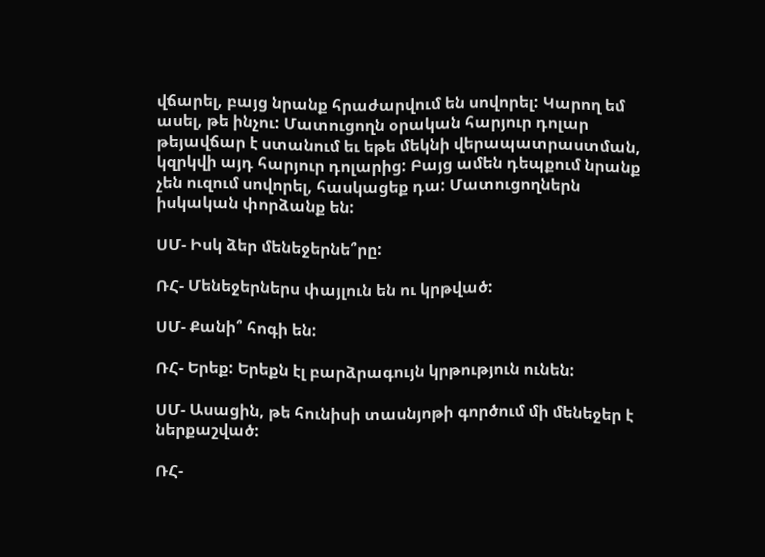վճարել, բայց նրանք հրաժարվում են սովորել: Կարող եմ ասել, թե ինչու: Մատուցողն օրական հարյուր դոլար թեյավճար է ստանում եւ եթե մեկնի վերապատրաստման, կզրկվի այդ հարյուր դոլարից: Բայց ամեն դեպքում նրանք չեն ուզում սովորել, հասկացեք դա: Մատուցողներն իսկական փորձանք են:

ՍՄ- Իսկ ձեր մենեջերնե՞րը:

ՌՀ- Մենեջերներս փայլուն են ու կրթված:

ՍՄ- Քանի՞ հոգի են:

ՌՀ- Երեք: Երեքն էլ բարձրագույն կրթություն ունեն:

ՍՄ- Ասացին, թե հունիսի տասնյոթի գործում մի մենեջեր է ներքաշված:

ՌՀ-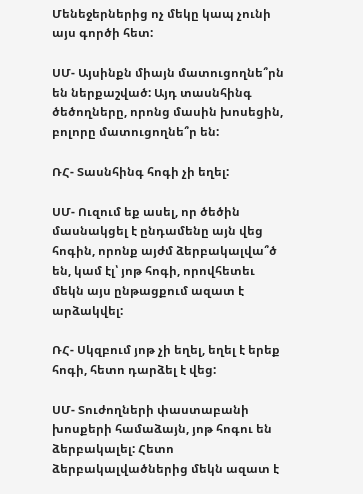Մենեջերներից ոչ մեկը կապ չունի այս գործի հետ:

ՍՄ- Այսինքն միայն մատուցողնե՞րն են ներքաշված: Այդ տասնհինգ ծեծողները, որոնց մասին խոսեցին, բոլորը մատուցողնե՞ր են:

ՌՀ- Տասնհինգ հոգի չի եղել:

ՍՄ- Ուզում եք ասել, որ ծեծին մասնակցել է ընդամենը այն վեց հոգին, որոնք այժմ ձերբակալվա՞ծ են, կամ էլ՝ յոթ հոգի, որովհետեւ մեկն այս ընթացքում ազատ է արձակվել:

ՌՀ- Սկզբում յոթ չի եղել, եղել է երեք հոգի, հետո դարձել է վեց:

ՍՄ- Տուժողների փաստաբանի խոսքերի համաձայն, յոթ հոգու են ձերբակալել: Հետո ձերբակալվածներից մեկն ազատ է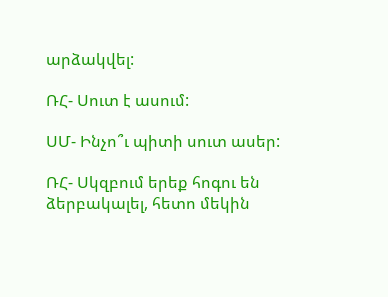արձակվել:

ՌՀ- Սուտ է ասում:

ՍՄ- Ինչո՞ւ պիտի սուտ ասեր:

ՌՀ- Սկզբում երեք հոգու են ձերբակալել, հետո մեկին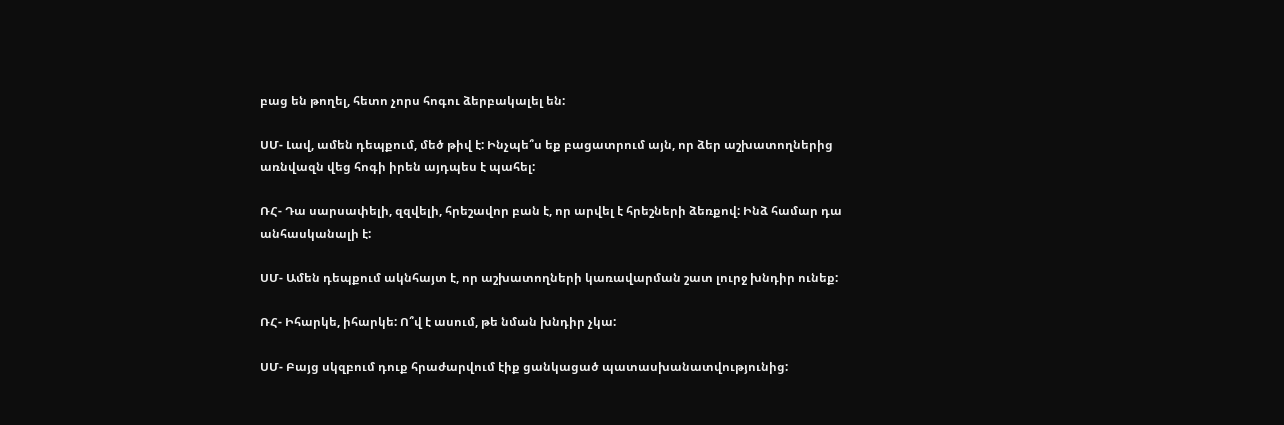բաց են թողել, հետո չորս հոգու ձերբակալել են:

ՍՄ- Լավ, ամեն դեպքում, մեծ թիվ է: Ինչպե՞ս եք բացատրում այն, որ ձեր աշխատողներից առնվազն վեց հոգի իրեն այդպես է պահել:

ՌՀ- Դա սարսափելի, զզվելի, հրեշավոր բան է, որ արվել է հրեշների ձեռքով: Ինձ համար դա անհասկանալի է:

ՍՄ- Ամեն դեպքում ակնհայտ է, որ աշխատողների կառավարման շատ լուրջ խնդիր ունեք:

ՌՀ- Իհարկե, իհարկե: Ո՞վ է ասում, թե նման խնդիր չկա:

ՍՄ- Բայց սկզբում դուք հրաժարվում էիք ցանկացած պատասխանատվությունից: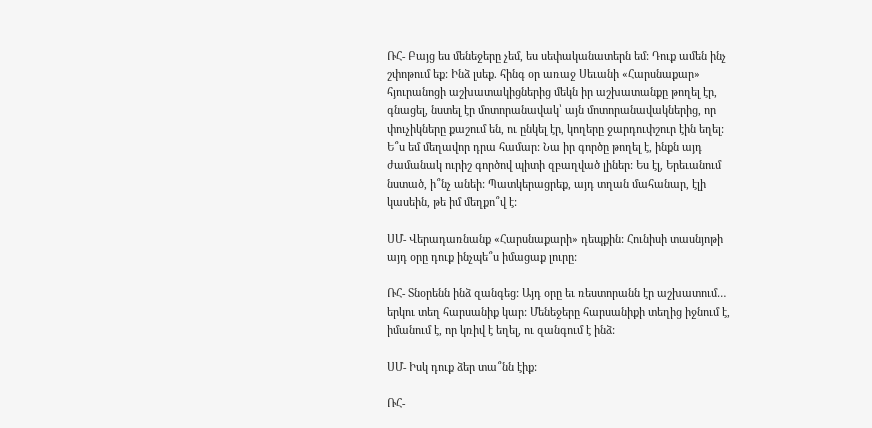ՌՀ- Բայց ես մենեջերը չեմ, ես սեփականատերն եմ: Դուք ամեն ինչ շփոթում եք: Ինձ լսեք. հինգ օր առաջ Սեւանի «Հարսնաքար» հյուրանոցի աշխատակիցներից մեկն իր աշխատանքը թողել էր, գնացել, նստել էր մոտորանավակ՝ այն մոտորանավակներից, որ փուչիկները քաշում են, ու ընկել էր, կողերը ջարդուփշուր էին եղել: Ե՞ս եմ մեղավոր դրա համար: Նա իր գործը թողել է, ինքն այդ ժամանակ ուրիշ գործով պիտի զբաղված լիներ: Ես էլ, Երեւանում նստած, ի՞նչ անեի: Պատկերացրեք, այդ տղան մահանար, էլի կասեին, թե իմ մեղքո՞վ է:

ՍՄ- Վերադառնանք «Հարսնաքարի» դեպքին: Հունիսի տասնյոթի այդ օրը դուք ինչպե՞ս իմացաք լուրը:

ՌՀ- Տնօրենն ինձ զանգեց: Այդ օրը եւ ռեստորանն էր աշխատում… երկու տեղ հարսանիք կար: Մենեջերը հարսանիքի տեղից իջնում է, իմանում է, որ կռիվ է եղել, ու զանգում է ինձ:

ՍՄ- Իսկ դուք ձեր տա՞նն էիք:

ՌՀ-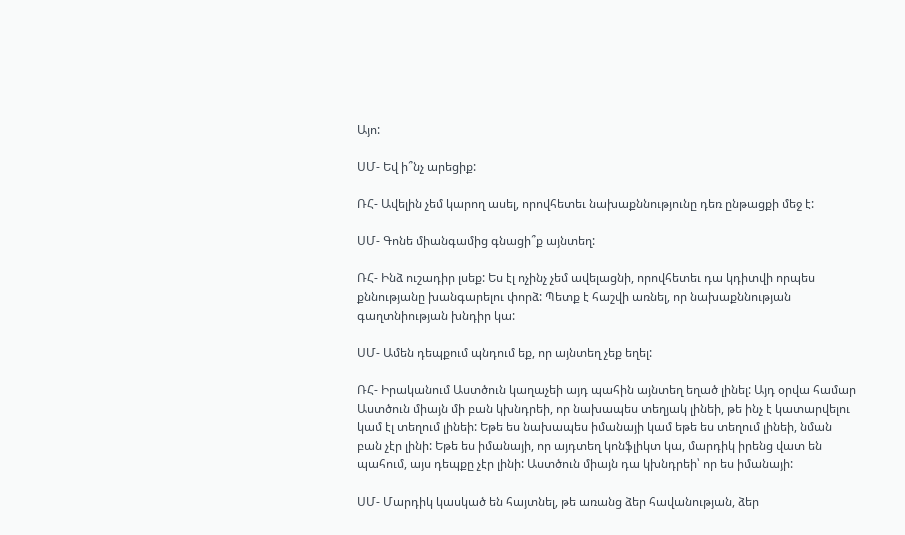Այո:

ՍՄ- Եվ ի՞նչ արեցիք:

ՌՀ- Ավելին չեմ կարող ասել, որովհետեւ նախաքննությունը դեռ ընթացքի մեջ է:

ՍՄ- Գոնե միանգամից գնացի՞ք այնտեղ:

ՌՀ- Ինձ ուշադիր լսեք: Ես էլ ոչինչ չեմ ավելացնի, որովհետեւ դա կդիտվի որպես քննությանը խանգարելու փորձ: Պետք է հաշվի առնել, որ նախաքննության գաղտնիության խնդիր կա:

ՍՄ- Ամեն դեպքում պնդում եք, որ այնտեղ չեք եղել:

ՌՀ- Իրականում Աստծուն կաղաչեի այդ պահին այնտեղ եղած լինել: Այդ օրվա համար Աստծուն միայն մի բան կխնդրեի, որ նախապես տեղյակ լինեի, թե ինչ է կատարվելու կամ էլ տեղում լինեի: Եթե ես նախապես իմանայի կամ եթե ես տեղում լինեի, նման բան չէր լինի: Եթե ես իմանայի, որ այդտեղ կոնֆլիկտ կա, մարդիկ իրենց վատ են պահում, այս դեպքը չէր լինի: Աստծուն միայն դա կխնդրեի՝ որ ես իմանայի:

ՍՄ- Մարդիկ կասկած են հայտնել, թե առանց ձեր հավանության, ձեր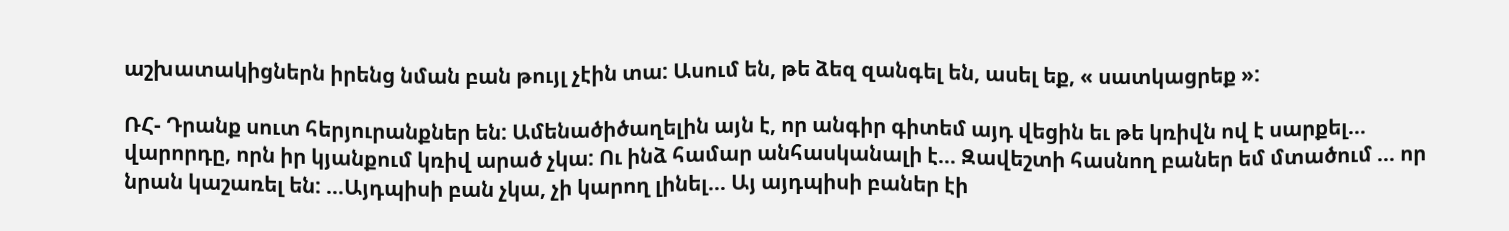աշխատակիցներն իրենց նման բան թույլ չէին տա: Ասում են, թե ձեզ զանգել են, ասել եք, « սատկացրեք »:

ՌՀ- Դրանք սուտ հերյուրանքներ են: Ամենածիծաղելին այն է, որ անգիր գիտեմ այդ վեցին եւ թե կռիվն ով է սարքել… վարորդը, որն իր կյանքում կռիվ արած չկա: Ու ինձ համար անհասկանալի է… Զավեշտի հասնող բաներ եմ մտածում … որ նրան կաշառել են: …Այդպիսի բան չկա, չի կարող լինել… Այ այդպիսի բաներ էի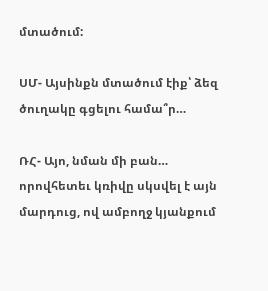մտածում:

ՍՄ- Այսինքն մտածում էիք՝ ձեզ ծուղակը գցելու համա՞ր…

ՌՀ- Այո, նման մի բան… որովհետեւ կռիվը սկսվել է այն մարդուց, ով ամբողջ կյանքում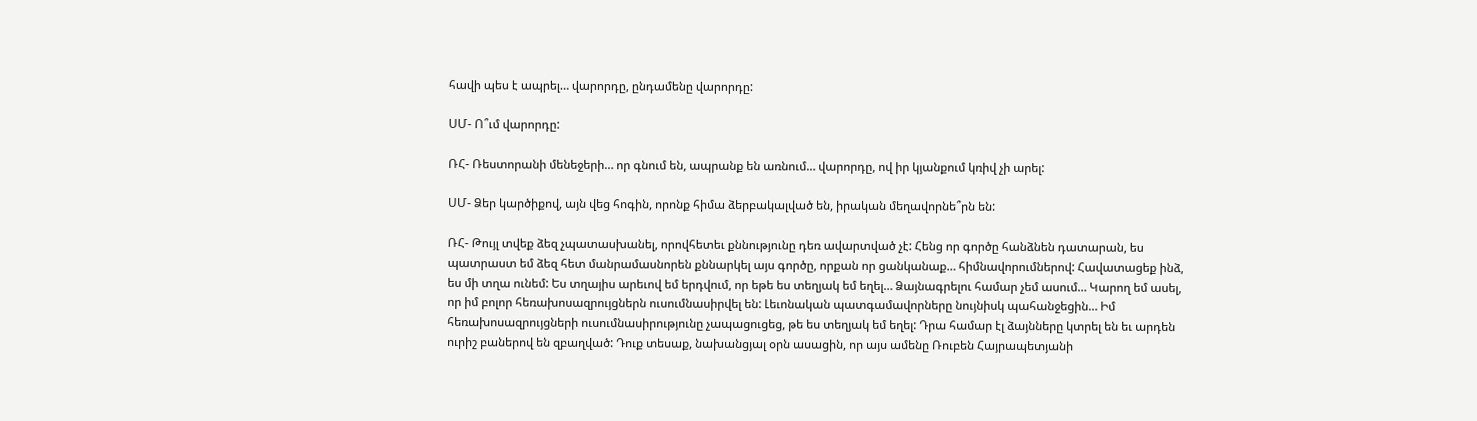հավի պես է ապրել… վարորդը, ընդամենը վարորդը:

ՍՄ- Ո՞ւմ վարորդը:

ՌՀ- Ռեստորանի մենեջերի… որ գնում են, ապրանք են առնում… վարորդը, ով իր կյանքում կռիվ չի արել:

ՍՄ- Ձեր կարծիքով, այն վեց հոգին, որոնք հիմա ձերբակալված են, իրական մեղավորնե՞րն են:

ՌՀ- Թույլ տվեք ձեզ չպատասխանել, որովհետեւ քննությունը դեռ ավարտված չէ: Հենց որ գործը հանձնեն դատարան, ես պատրաստ եմ ձեզ հետ մանրամասնորեն քննարկել այս գործը, որքան որ ցանկանաք… հիմնավորումներով: Հավատացեք ինձ, ես մի տղա ունեմ: Ես տղայիս արեւով եմ երդվում, որ եթե ես տեղյակ եմ եղել… Ձայնագրելու համար չեմ ասում… Կարող եմ ասել, որ իմ բոլոր հեռախոսազրույցներն ուսումնասիրվել են: Լեւոնական պատգամավորները նույնիսկ պահանջեցին… Իմ հեռախոսազրույցների ուսումնասիրությունը չապացուցեց, թե ես տեղյակ եմ եղել: Դրա համար էլ ձայնները կտրել են եւ արդեն ուրիշ բաներով են զբաղված: Դուք տեսաք, նախանցյալ օրն ասացին, որ այս ամենը Ռուբեն Հայրապետյանի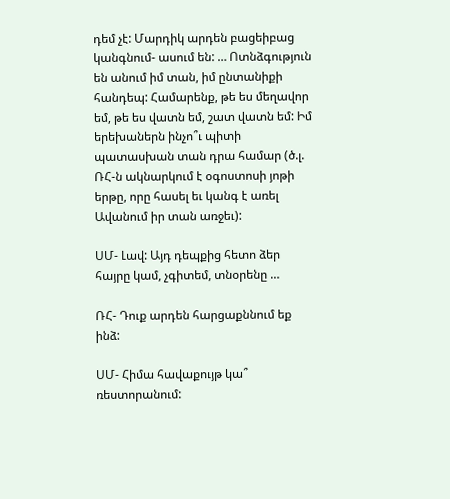դեմ չէ: Մարդիկ արդեն բացեիբաց կանգնում- ասում են: … Ոտնձգություն են անում իմ տան, իմ ընտանիքի հանդեպ: Համարենք, թե ես մեղավոր եմ, թե ես վատն եմ, շատ վատն եմ: Իմ երեխաներն ինչո՞ւ պիտի պատասխան տան դրա համար (ծ.լ. ՌՀ-ն ակնարկում է օգոստոսի յոթի երթը, որը հասել եւ կանգ է առել Ավանում իր տան առջեւ):

ՍՄ- Լավ: Այդ դեպքից հետո ձեր հայրը կամ, չգիտեմ, տնօրենը …

ՌՀ- Դուք արդեն հարցաքննում եք ինձ:

ՍՄ- Հիմա հավաքույթ կա՞ ռեստորանում: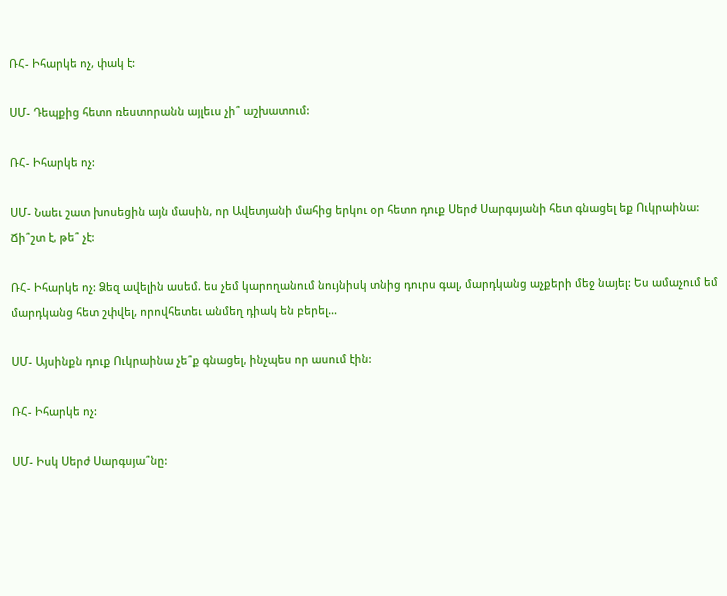ՌՀ- Իհարկե ոչ, փակ է:

ՍՄ- Դեպքից հետո ռեստորանն այլեւս չի՞ աշխատում:

ՌՀ- Իհարկե ոչ:

ՍՄ- Նաեւ շատ խոսեցին այն մասին, որ Ավետյանի մահից երկու օր հետո դուք Սերժ Սարգսյանի հետ գնացել եք Ուկրաինա: Ճի՞շտ է, թե՞ չէ:

ՌՀ- Իհարկե ոչ: Ձեզ ավելին ասեմ. ես չեմ կարողանում նույնիսկ տնից դուրս գալ, մարդկանց աչքերի մեջ նայել: Ես ամաչում եմ մարդկանց հետ շփվել, որովհետեւ անմեղ դիակ են բերել…

ՍՄ- Այսինքն դուք Ուկրաինա չե՞ք գնացել, ինչպես որ ասում էին:

ՌՀ- Իհարկե ոչ:

ՍՄ- Իսկ Սերժ Սարգսյա՞նը: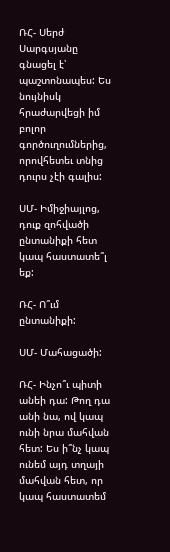ՌՀ- Սերժ Սարգսյանը գնացել է՝ պաշտոնապես: Ես նույնիսկ հրաժարվեցի իմ բոլոր գործուղումներից, որովհետեւ տնից դուրս չէի գալիս:

ՍՄ- Իմիջիայլոց, դուք զոհվածի ընտանիքի հետ կապ հաստատե՞լ եք:

ՌՀ- Ո՞ւմ ընտանիքի:

ՍՄ- Մահացածի:

ՌՀ- Ինչո՞ւ պիտի անեի դա: Թող դա անի նա, ով կապ ունի նրա մահվան հետ: Ես ի՞նչ կապ ունեմ այդ տղայի մահվան հետ, որ կապ հաստատեմ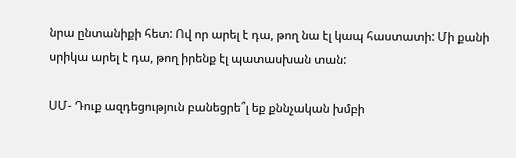նրա ընտանիքի հետ: Ով որ արել է դա, թող նա էլ կապ հաստատի: Մի քանի սրիկա արել է դա, թող իրենք էլ պատասխան տան:

ՍՄ- Դուք ազդեցություն բանեցրե՞լ եք քննչական խմբի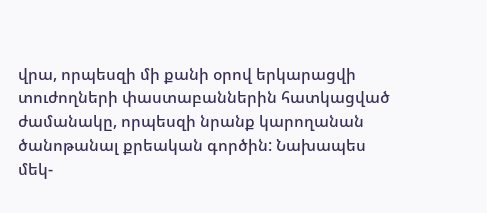վրա, որպեսզի մի քանի օրով երկարացվի տուժողների փաստաբաններին հատկացված ժամանակը, որպեսզի նրանք կարողանան ծանոթանալ քրեական գործին: Նախապես մեկ-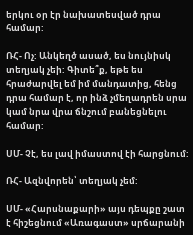երկու օր էր նախատեսված դրա համար:

ՌՀ- Ոչ: Անկեղծ ասած, ես նույնիսկ տեղյակ չեի: Գիտե՞ք, եթե ես հրաժարվել եմ իմ մանդատից, հենց դրա համար է, որ ինձ չմեղադրեն սրա կամ նրա վրա ճնշում բանեցնելու համար:

ՍՄ- Չէ, ես լավ իմաստով էի հարցնում:

ՌՀ- Ազնվորեն՝ տեղյակ չեմ:

ՍՄ- «Հարսնաքարի» այս դեպքը շատ է հիշեցնում «Առագաստ» սրճարանի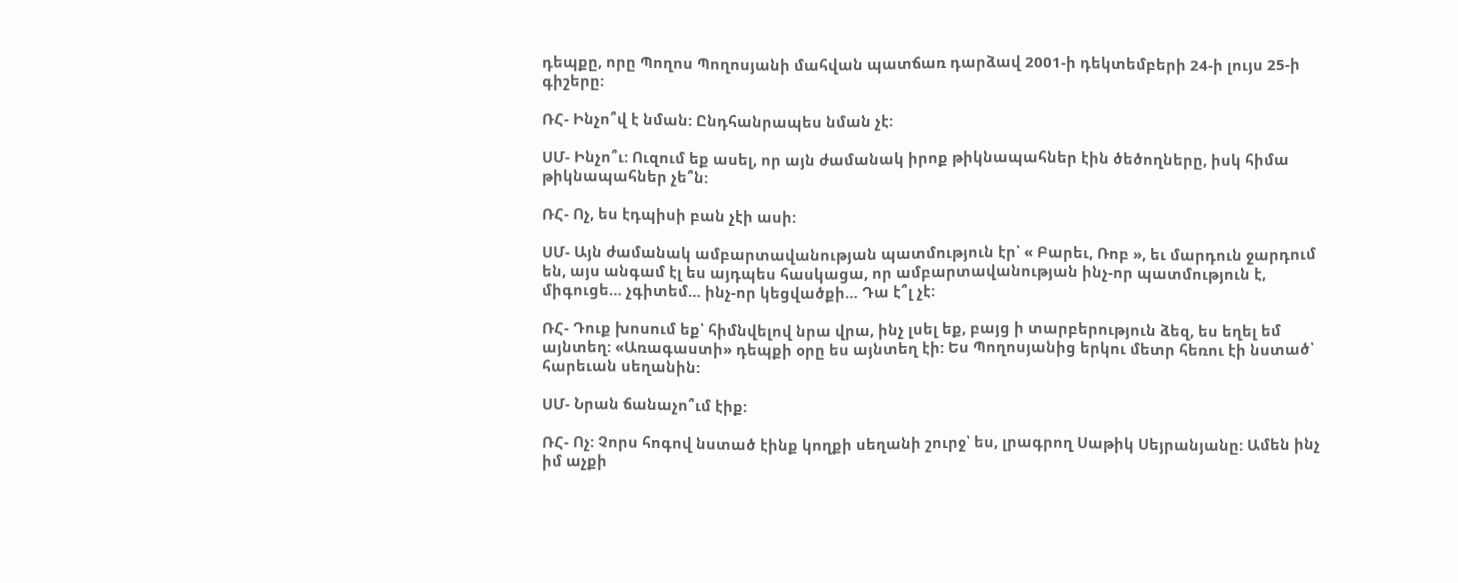դեպքը, որը Պողոս Պողոսյանի մահվան պատճառ դարձավ 2001-ի դեկտեմբերի 24-ի լույս 25-ի գիշերը:

ՌՀ- Ինչո՞վ է նման: Ընդհանրապես նման չէ:

ՍՄ- Ինչո՞ւ: Ուզում եք ասել, որ այն ժամանակ իրոք թիկնապահներ էին ծեծողները, իսկ հիմա թիկնապահներ չե՞ն:

ՌՀ- Ոչ, ես էդպիսի բան չէի ասի:

ՍՄ- Այն ժամանակ ամբարտավանության պատմություն էր՝ « Բարեւ, Ռոբ », եւ մարդուն ջարդում են, այս անգամ էլ ես այդպես հասկացա, որ ամբարտավանության ինչ-որ պատմություն է, միգուցե… չգիտեմ… ինչ-որ կեցվածքի… Դա է՞լ չէ:

ՌՀ- Դուք խոսում եք՝ հիմնվելով նրա վրա, ինչ լսել եք, բայց ի տարբերություն ձեզ, ես եղել եմ այնտեղ: «Առագաստի» դեպքի օրը ես այնտեղ էի: Ես Պողոսյանից երկու մետր հեռու էի նստած՝ հարեւան սեղանին:

ՍՄ- Նրան ճանաչո՞ւմ էիք:

ՌՀ- Ոչ: Չորս հոգով նստած էինք կողքի սեղանի շուրջ՝ ես, լրագրող Սաթիկ Սեյրանյանը: Ամեն ինչ իմ աչքի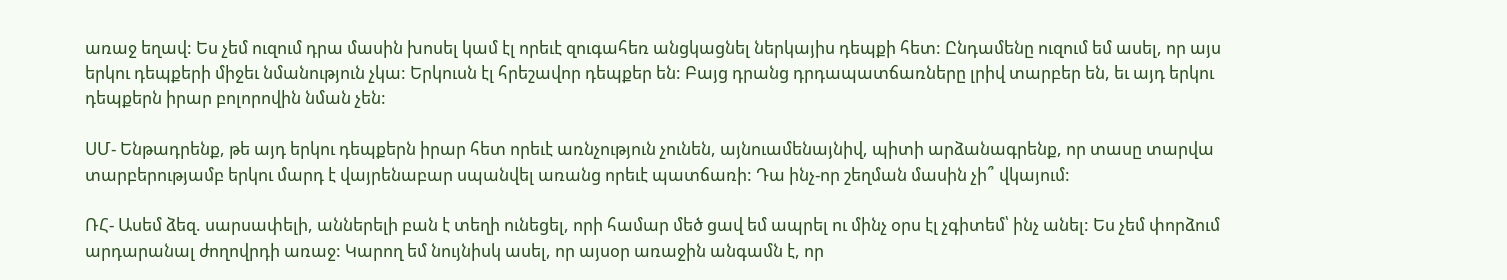առաջ եղավ: Ես չեմ ուզում դրա մասին խոսել կամ էլ որեւէ զուգահեռ անցկացնել ներկայիս դեպքի հետ: Ընդամենը ուզում եմ ասել, որ այս երկու դեպքերի միջեւ նմանություն չկա: Երկուսն էլ հրեշավոր դեպքեր են: Բայց դրանց դրդապատճառները լրիվ տարբեր են, եւ այդ երկու դեպքերն իրար բոլորովին նման չեն:

ՍՄ- Ենթադրենք, թե այդ երկու դեպքերն իրար հետ որեւէ առնչություն չունեն, այնուամենայնիվ, պիտի արձանագրենք, որ տասը տարվա տարբերությամբ երկու մարդ է վայրենաբար սպանվել առանց որեւէ պատճառի: Դա ինչ-որ շեղման մասին չի՞ վկայում:

ՌՀ- Ասեմ ձեզ. սարսափելի, աններելի բան է տեղի ունեցել, որի համար մեծ ցավ եմ ապրել ու մինչ օրս էլ չգիտեմ՝ ինչ անել: Ես չեմ փորձում արդարանալ ժողովրդի առաջ: Կարող եմ նույնիսկ ասել, որ այսօր առաջին անգամն է, որ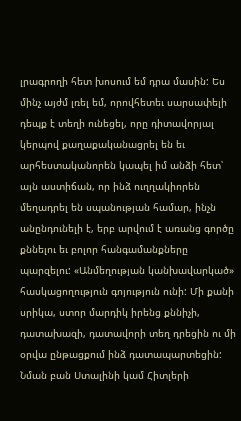լրագրողի հետ խոսում եմ դրա մասին: Ես մինչ այժմ լռել եմ, որովհետեւ սարսափելի դեպք է տեղի ունեցել, որը դիտավորյալ կերպով քաղաքականացրել են եւ արհեստականորեն կապել իմ անձի հետ՝ այն աստիճան, որ ինձ ուղղակիորեն մեղադրել են սպանության համար, ինչն անընդունելի է, երբ արվում է առանց գործը քննելու եւ բոլոր հանգամանքները պարզելու: «Անմեղության կանխավարկած» հասկացողություն գոյություն ունի: Մի քանի սրիկա, ստոր մարդիկ իրենց քննիչի, դատախազի, դատավորի տեղ դրեցին ու մի օրվա ընթացքում ինձ դատապարտեցին: Նման բան Ստալինի կամ Հիտլերի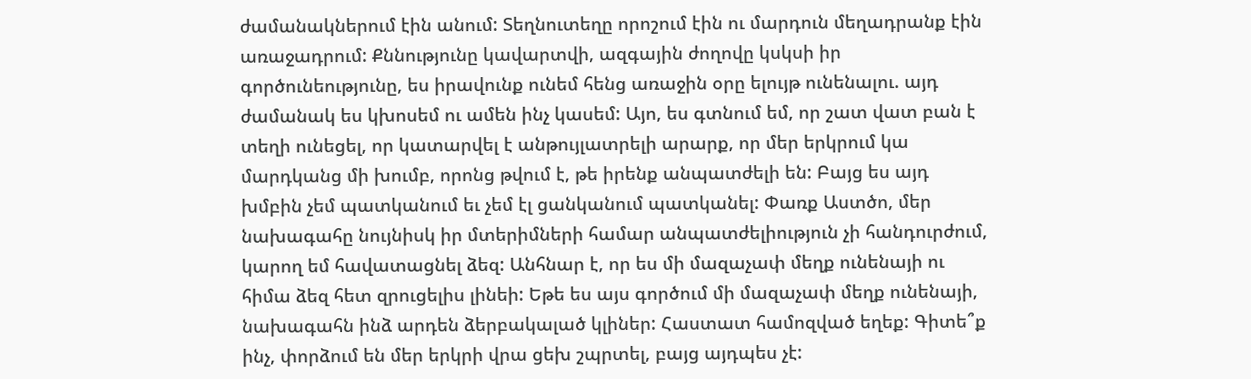ժամանակներում էին անում: Տեղնուտեղը որոշում էին ու մարդուն մեղադրանք էին առաջադրում: Քննությունը կավարտվի, ազգային ժողովը կսկսի իր գործունեությունը, ես իրավունք ունեմ հենց առաջին օրը ելույթ ունենալու. այդ ժամանակ ես կխոսեմ ու ամեն ինչ կասեմ: Այո, ես գտնում եմ, որ շատ վատ բան է տեղի ունեցել, որ կատարվել է անթույլատրելի արարք, որ մեր երկրում կա մարդկանց մի խումբ, որոնց թվում է, թե իրենք անպատժելի են: Բայց ես այդ խմբին չեմ պատկանում եւ չեմ էլ ցանկանում պատկանել: Փառք Աստծո, մեր նախագահը նույնիսկ իր մտերիմների համար անպատժելիություն չի հանդուրժում, կարող եմ հավատացնել ձեզ: Անհնար է, որ ես մի մազաչափ մեղք ունենայի ու հիմա ձեզ հետ զրուցելիս լինեի: Եթե ես այս գործում մի մազաչափ մեղք ունենայի, նախագահն ինձ արդեն ձերբակալած կլիներ: Հաստատ համոզված եղեք: Գիտե՞ք ինչ, փորձում են մեր երկրի վրա ցեխ շպրտել, բայց այդպես չէ: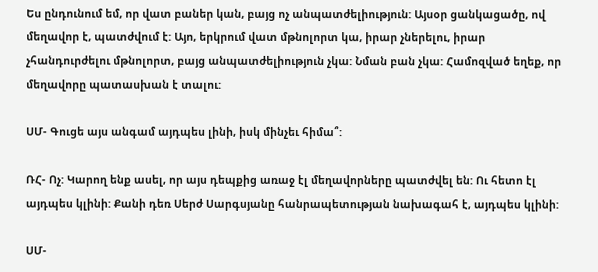Ես ընդունում եմ, որ վատ բաներ կան, բայց ոչ անպատժելիություն: Այսօր ցանկացածը, ով մեղավոր է, պատժվում է: Այո, երկրում վատ մթնոլորտ կա, իրար չներելու, իրար չհանդուրժելու մթնոլորտ, բայց անպատժելիություն չկա: Նման բան չկա: Համոզված եղեք, որ մեղավորը պատասխան է տալու:

ՍՄ- Գուցե այս անգամ այդպես լինի, իսկ մինչեւ հիմա՞:

ՌՀ- Ոչ: Կարող ենք ասել, որ այս դեպքից առաջ էլ մեղավորները պատժվել են: Ու հետո էլ այդպես կլինի: Քանի դեռ Սերժ Սարգսյանը հանրապետության նախագահ է, այդպես կլինի:

ՍՄ-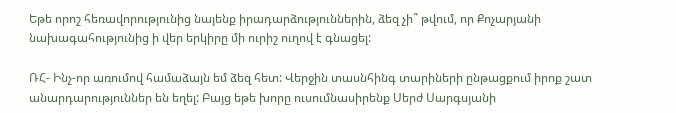Եթե որոշ հեռավորությունից նայենք իրադարձություններին, ձեզ չի՞ թվում, որ Քոչարյանի նախագահությունից ի վեր երկիրը մի ուրիշ ուղով է գնացել:

ՌՀ- Ինչ-որ առումով համաձայն եմ ձեզ հետ: Վերջին տասնհինգ տարիների ընթացքում իրոք շատ անարդարություններ են եղել: Բայց եթե խորը ուսումնասիրենք Սերժ Սարգսյանի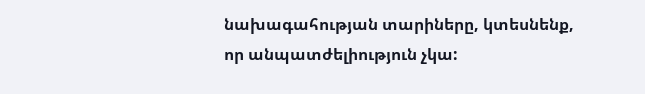նախագահության տարիները, կտեսնենք, որ անպատժելիություն չկա: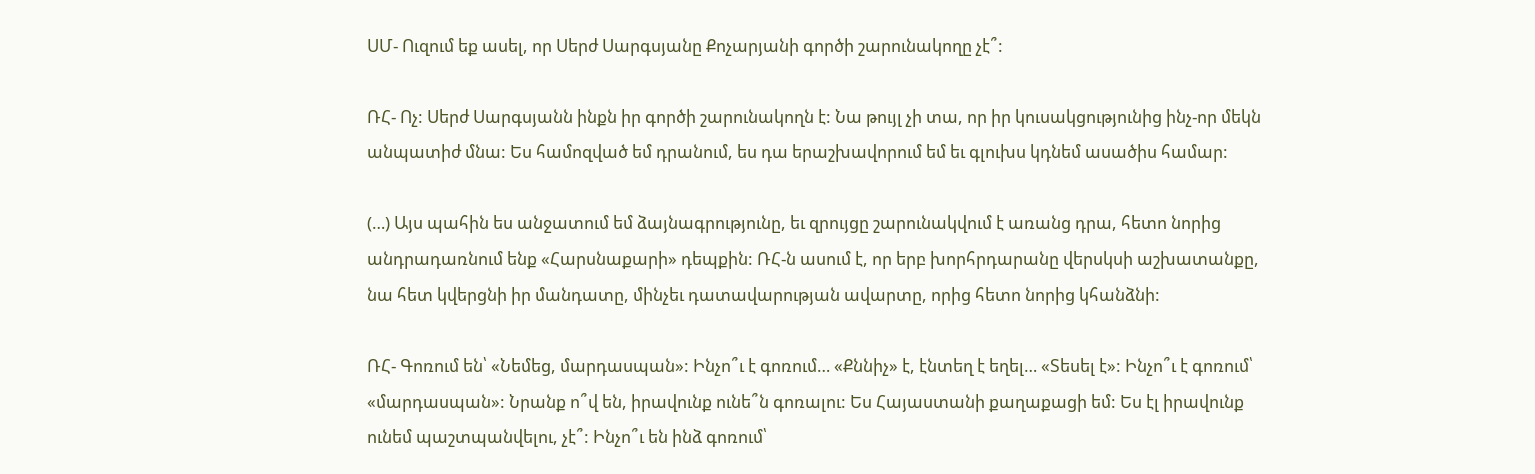ՍՄ- Ուզում եք ասել, որ Սերժ Սարգսյանը Քոչարյանի գործի շարունակողը չէ՞:

ՌՀ- Ոչ: Սերժ Սարգսյանն ինքն իր գործի շարունակողն է: Նա թույլ չի տա, որ իր կուսակցությունից ինչ-որ մեկն անպատիժ մնա: Ես համոզված եմ դրանում, ես դա երաշխավորում եմ եւ գլուխս կդնեմ ասածիս համար:

(…) Այս պահին ես անջատում եմ ձայնագրությունը, եւ զրույցը շարունակվում է առանց դրա, հետո նորից անդրադառնում ենք «Հարսնաքարի» դեպքին: ՌՀ-ն ասում է, որ երբ խորհրդարանը վերսկսի աշխատանքը, նա հետ կվերցնի իր մանդատը, մինչեւ դատավարության ավարտը, որից հետո նորից կհանձնի:

ՌՀ- Գոռում են՝ «Նեմեց, մարդասպան»: Ինչո՞ւ է գոռում… «Քննիչ» է, էնտեղ է եղել… «Տեսել է»: Ինչո՞ւ է գոռում՝ «մարդասպան»: Նրանք ո՞վ են, իրավունք ունե՞ն գոռալու: Ես Հայաստանի քաղաքացի եմ: Ես էլ իրավունք ունեմ պաշտպանվելու, չէ՞: Ինչո՞ւ են ինձ գոռում՝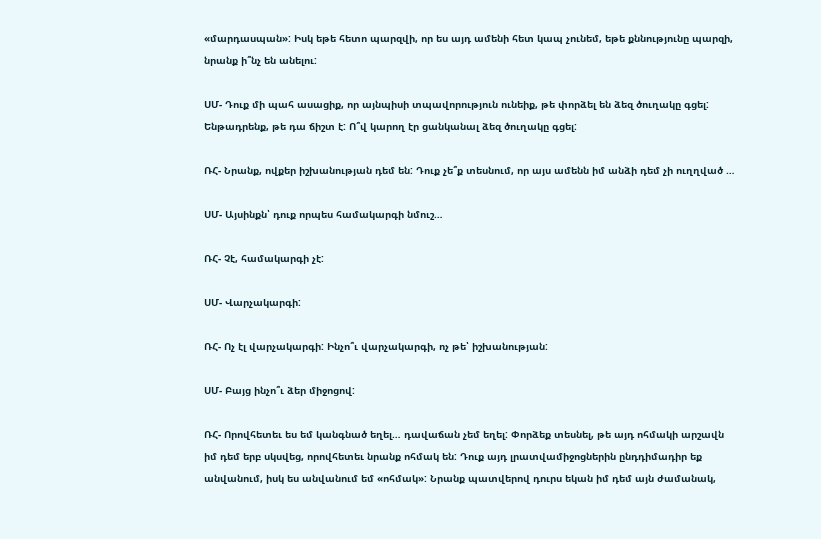«մարդասպան»: Իսկ եթե հետո պարզվի, որ ես այդ ամենի հետ կապ չունեմ, եթե քննությունը պարզի, նրանք ի՞նչ են անելու:

ՍՄ- Դուք մի պահ ասացիք, որ այնպիսի տպավորություն ունեիք, թե փորձել են ձեզ ծուղակը գցել: Ենթադրենք, թե դա ճիշտ է: Ո՞վ կարող էր ցանկանալ ձեզ ծուղակը գցել:

ՌՀ- Նրանք, ովքեր իշխանության դեմ են: Դուք չե՞ք տեսնում, որ այս ամենն իմ անձի դեմ չի ուղղված …

ՍՄ- Այսինքն՝ դուք որպես համակարգի նմուշ…

ՌՀ- Չէ, համակարգի չէ:

ՍՄ- Վարչակարգի:

ՌՀ- Ոչ էլ վարչակարգի: Ինչո՞ւ վարչակարգի, ոչ թե՝ իշխանության:

ՍՄ- Բայց ինչո՞ւ ձեր միջոցով:

ՌՀ- Որովհետեւ ես եմ կանգնած եղել… դավաճան չեմ եղել: Փորձեք տեսնել, թե այդ ոհմակի արշավն իմ դեմ երբ սկսվեց, որովհետեւ նրանք ոհմակ են: Դուք այդ լրատվամիջոցներին ընդդիմադիր եք անվանում, իսկ ես անվանում եմ «ոհմակ»: Նրանք պատվերով դուրս եկան իմ դեմ այն ժամանակ,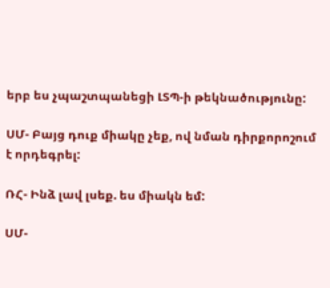երբ ես չպաշտպանեցի ԼՏՊ-ի թեկնածությունը:

ՍՄ- Բայց դուք միակը չեք, ով նման դիրքորոշում է որդեգրել:

ՌՀ- Ինձ լավ լսեք. ես միակն եմ:

ՍՄ-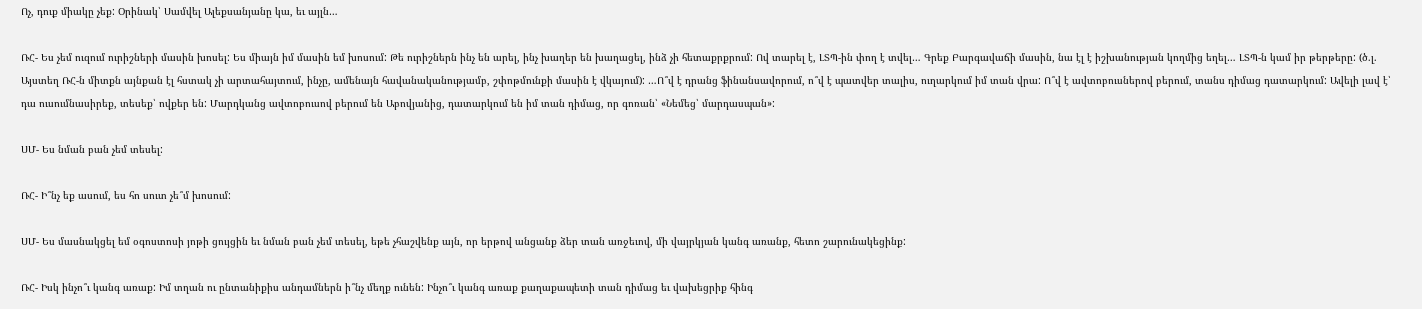Ոչ, դուք միակը չեք: Օրինակ՝ Սամվել Ալեքսանյանը կա, եւ այլն…

ՌՀ- Ես չեմ ուզում ուրիշների մասին խոսել: Ես միայն իմ մասին եմ խոսում: Թե ուրիշներն ինչ են արել, ինչ խաղեր են խաղացել, ինձ չի հետաքրքրում: Ով տարել է, ԼՏՊ-ին փող է տվել… Գրեք Բարգավաճի մասին, նա էլ է իշխանության կողմից եղել… ԼՏՊ-ն կամ իր թերթերը: (ծ.լ. Այստեղ ՌՀ-ն միտքն այնքան էլ հստակ չի արտահայտում, ինչը, ամենայն հավանականությամբ, շփոթմունքի մասին է վկայում): …Ո՞վ է դրանց ֆինանսավորում, ո՞վ է պատվեր տալիս, ուղարկում իմ տան վրա: Ո՞վ է ավտոբուսներով բերում, տանս դիմաց դատարկում: Ավելի լավ է՝ դա ուսումնասիրեք, տեսեք՝ ովքեր են: Մարդկանց ավտոբուսով բերում են Աբովյանից, դատարկում են իմ տան դիմաց, որ գոռան՝ «Նեմեց՝ մարդասպան»:

ՍՄ- Ես նման բան չեմ տեսել:

ՌՀ- Ի՞նչ եք ասում, ես հո սուտ չե՞մ խոսում:

ՍՄ- Ես մասնակցել եմ օգոստոսի յոթի ցույցին եւ նման բան չեմ տեսել, եթե չհաշվենք այն, որ երթով անցանք ձեր տան առջեւով, մի վայրկյան կանգ առանք, հետո շարունակեցինք:

ՌՀ- Իսկ ինչո՞ւ կանգ առաք: Իմ տղան ու ընտանիքիս անդամներն ի՞նչ մեղք ունեն: Ինչո՞ւ կանգ առաք քաղաքապետի տան դիմաց եւ վախեցրիք հինգ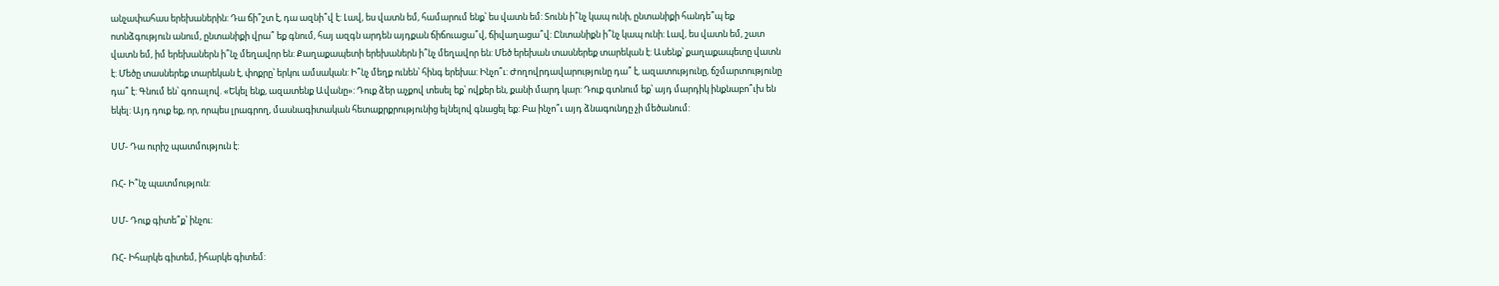անչափահաս երեխաներին: Դա ճի՞շտ է, դա ազնի՞վ է: Լավ, ես վատն եմ, համարում ենք՝ ես վատն եմ: Տունն ի՞նչ կապ ունի, ընտանիքի հանդե՞պ եք ոտնձգություն անում, ընտանիքի վրա՞ եք գնում, հայ ազգն արդեն այդքան ճիճուացա՞վ, ճիվաղացա՞վ: Ընտանիքն ի՞նչ կապ ունի: Լավ, ես վատն եմ, շատ վատն եմ, իմ երեխաներն ի՞նչ մեղավոր են: Քաղաքապետի երեխաներն ի՞նչ մեղավոր են: Մեծ երեխան տասներեք տարեկան է: Ասենք՝ քաղաքապետը վատն է: Մեծը տասներեք տարեկան է, փոքրը՝ երկու ամսական: Ի՞նչ մեղք ունեն՝ հինգ երեխա: Ինչո՞ւ: Ժողովրդավարությունը դա՞ է, ազատությունը, ճշմարտությունը դա՞ է: Գնում են՝ գոռալով. «Եկել ենք, ազատենք Ավանը»: Դուք ձեր աչքով տեսել եք՝ ովքեր են, քանի մարդ կար: Դուք գտնում եք՝ այդ մարդիկ ինքնաբո՞ւխ են եկել: Այդ դուք եք, որ, որպես լրագրող, մասնագիտական հետաքրքրությունից ելնելով գնացել եք: Բա ինչո՞ւ այդ ձնագունդը չի մեծանում:

ՍՄ- Դա ուրիշ պատմություն է:

ՌՀ- Ի՞նչ պատմություն:

ՍՄ- Դուք գիտե՞ք՝ ինչու:

ՌՀ- Իհարկե գիտեմ, իհարկե գիտեմ: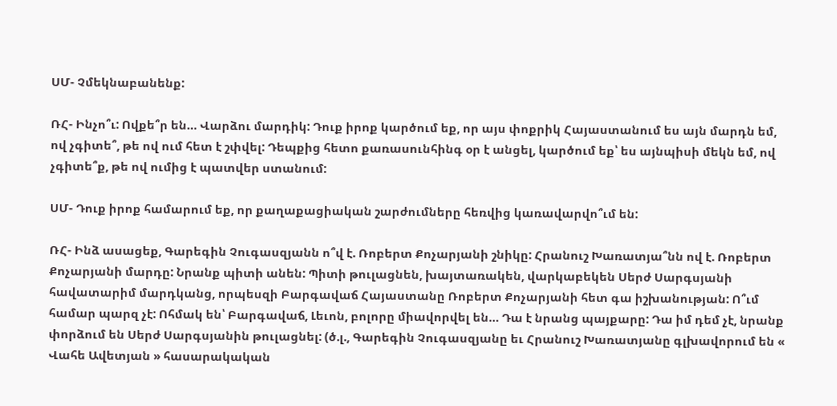ՍՄ- Չմեկնաբանենք:

ՌՀ- Ինչո՞ւ: Ովքե՞ր են… Վարձու մարդիկ: Դուք իրոք կարծում եք, որ այս փոքրիկ Հայաստանում ես այն մարդն եմ, ով չգիտե՞, թե ով ում հետ է շփվել: Դեպքից հետո քառասունհինգ օր է անցել, կարծում եք՝ ես այնպիսի մեկն եմ, ով չգիտե՞ք, թե ով ումից է պատվեր ստանում:

ՍՄ- Դուք իրոք համարում եք, որ քաղաքացիական շարժումները հեռվից կառավարվո՞ւմ են:

ՌՀ- Ինձ ասացեք, Գարեգին Չուգասզյանն ո՞վ է. Ռոբերտ Քոչարյանի շնիկը: Հրանուշ Խառատյա՞նն ով է. Ռոբերտ Քոչարյանի մարդը: Նրանք պիտի անեն: Պիտի թուլացնեն, խայտառակեն, վարկաբեկեն Սերժ Սարգսյանի հավատարիմ մարդկանց, որպեսզի Բարգավաճ Հայաստանը Ռոբերտ Քոչարյանի հետ գա իշխանության: Ո՞ւմ համար պարզ չէ: Ոհմակ են՝ Բարգավաճ, Լեւոն, բոլորը միավորվել են… Դա է նրանց պայքարը: Դա իմ դեմ չէ, նրանք փորձում են Սերժ Սարգսյանին թուլացնել: (ծ.լ., Գարեգին Չուգասզյանը եւ Հրանուշ Խառատյանը գլխավորում են « Վահե Ավետյան » հասարակական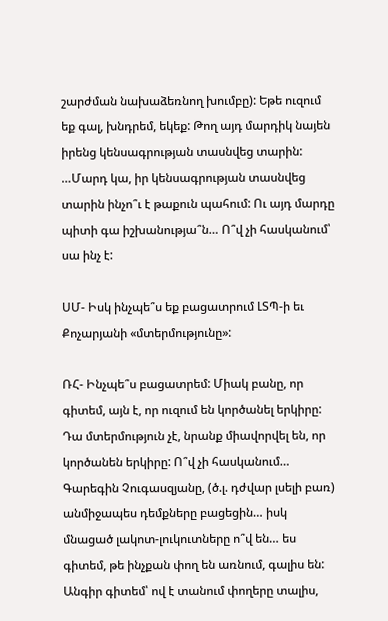շարժման նախաձեռնող խումբը): Եթե ուզում եք գալ, խնդրեմ, եկեք: Թող այդ մարդիկ նայեն իրենց կենսագրության տասնվեց տարին: …Մարդ կա, իր կենսագրության տասնվեց տարին ինչո՞ւ է թաքուն պահում: Ու այդ մարդը պիտի գա իշխանությա՞ն… Ո՞վ չի հասկանում՝ սա ինչ է:

ՍՄ- Իսկ ինչպե՞ս եք բացատրում ԼՏՊ-ի եւ Քոչարյանի «մտերմությունը»:

ՌՀ- Ինչպե՞ս բացատրեմ: Միակ բանը, որ գիտեմ, այն է, որ ուզում են կործանել երկիրը: Դա մտերմություն չէ, նրանք միավորվել են, որ կործանեն երկիրը: Ո՞վ չի հասկանում… Գարեգին Չուգասզյանը, (ծ.լ. դժվար լսելի բառ) անմիջապես դեմքները բացեցին… իսկ մնացած լակոտ-լուկուտները ո՞վ են… ես գիտեմ, թե ինչքան փող են առնում, գալիս են: Անգիր գիտեմ՝ ով է տանում փողերը տալիս,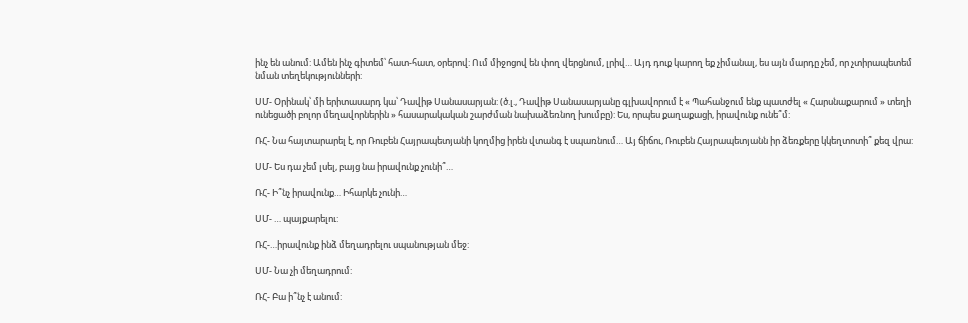ինչ են անում: Ամեն ինչ գիտեմ՝ հատ-հատ, օրերով: Ում միջոցով են փող վերցնում, լրիվ… Այդ դուք կարող եք չիմանալ, ես այն մարդը չեմ, որ չտիրապետեմ նման տեղեկությունների:

ՍՄ- Օրինակ՝ մի երիտասարդ կա՝ Դավիթ Սանասարյան: (ծ.լ., Դավիթ Սանասարյանը գլխավորում է « Պահանջում ենք պատժել « Հարսնաքարում » տեղի ունեցածի բոլոր մեղավորներին » հասարակական շարժման նախաձեռնող խումբը): Ես, որպես քաղաքացի, իրավունք ունե՞մ:

ՌՀ- Նա հայտարարել է, որ Ռուբեն Հայրապետյանի կողմից իրեն վտանգ է սպառնում… Այ ճիճու, Ռուբեն Հայրապետյանն իր ձեռքերը կկեղտոտի՞ քեզ վրա:

ՍՄ- Ես դա չեմ լսել, բայց նա իրավունք չունի՞…

ՌՀ- Ի՞նչ իրավունք… Իհարկե չունի…

ՍՄ- … պայքարելու:

ՌՀ-…իրավունք ինձ մեղադրելու սպանության մեջ:

ՍՄ- Նա չի մեղադրում:

ՌՀ- Բա ի՞նչ է անում: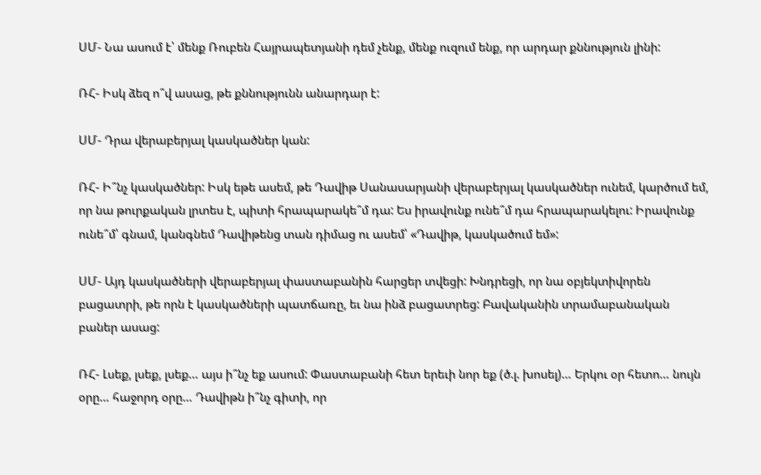ՍՄ- Նա ասում է՝ մենք Ռուբեն Հայրապետյանի դեմ չենք, մենք ուզում ենք, որ արդար քննություն լինի:

ՌՀ- Իսկ ձեզ ո՞վ ասաց, թե քննությունն անարդար է:

ՍՄ- Դրա վերաբերյալ կասկածներ կան:

ՌՀ- Ի՞նչ կասկածներ: Իսկ եթե ասեմ, թե Դավիթ Սանասարյանի վերաբերյալ կասկածներ ունեմ, կարծում եմ, որ նա թուրքական լրտես է, պիտի հրապարակե՞մ դա: Ես իրավունք ունե՞մ դա հրապարակելու: Իրավունք ունե՞մ՝ գնամ, կանգնեմ Դավիթենց տան դիմաց ու ասեմ՝ «Դավիթ, կասկածում եմ»:

ՍՄ- Այդ կասկածների վերաբերյալ փաստաբանին հարցեր տվեցի: Խնդրեցի, որ նա օբյեկտիվորեն բացատրի, թե որն է կասկածների պատճառը, եւ նա ինձ բացատրեց: Բավականին տրամաբանական բաներ ասաց:

ՌՀ- Լսեք, լսեք, լսեք… այս ի՞նչ եք ասում: Փաստաբանի հետ երեւի նոր եք (ծ.լ. խոսել)… Երկու օր հետո… նույն օրը… հաջորդ օրը… Դավիթն ի՞նչ գիտի, որ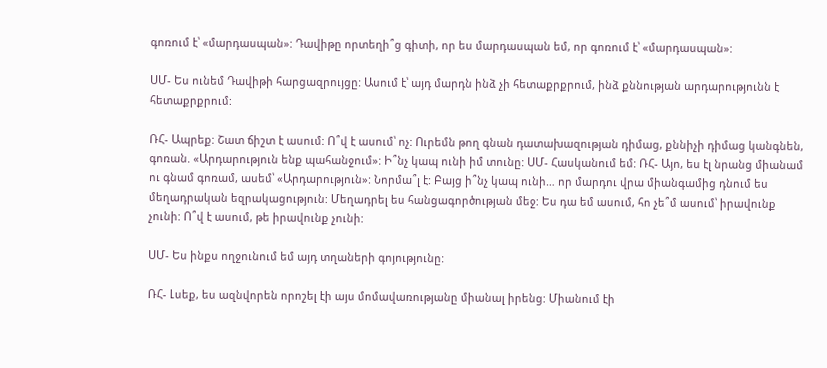գոռում է՝ «մարդասպան»: Դավիթը որտեղի՞ց գիտի, որ ես մարդասպան եմ, որ գոռում է՝ «մարդասպան»:

ՍՄ- Ես ունեմ Դավիթի հարցազրույցը: Ասում է՝ այդ մարդն ինձ չի հետաքրքրում, ինձ քննության արդարությունն է հետաքրքրում:

ՌՀ- Ապրեք: Շատ ճիշտ է ասում: Ո՞վ է ասում՝ ոչ: Ուրեմն թող գնան դատախազության դիմաց, քննիչի դիմաց կանգնեն, գոռան. «Արդարություն ենք պահանջում»: Ի՞նչ կապ ունի իմ տունը: ՍՄ- Հասկանում եմ: ՌՀ- Այո, ես էլ նրանց միանամ ու գնամ գոռամ, ասեմ՝ «Արդարություն»: Նորմա՞լ է: Բայց ի՞նչ կապ ունի… որ մարդու վրա միանգամից դնում ես մեղադրական եզրակացություն: Մեղադրել ես հանցագործության մեջ: Ես դա եմ ասում, հո չե՞մ ասում՝ իրավունք չունի: Ո՞վ է ասում, թե իրավունք չունի:

ՍՄ- Ես ինքս ողջունում եմ այդ տղաների գոյությունը:

ՌՀ- Լսեք, ես ազնվորեն որոշել էի այս մոմավառությանը միանալ իրենց: Միանում էի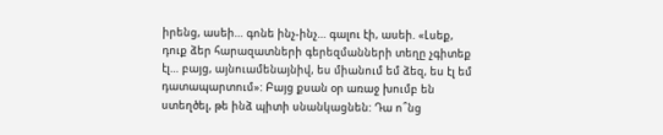իրենց, ասեի… գոնե ինչ-ինչ… գալու էի, ասեի. «Լսեք, դուք ձեր հարազատների գերեզմանների տեղը չգիտեք էլ… բայց, այնուամենայնիվ, ես միանում եմ ձեզ, ես էլ եմ դատապարտում»: Բայց քսան օր առաջ խումբ են ստեղծել, թե ինձ պիտի սնանկացնեն: Դա ո՞նց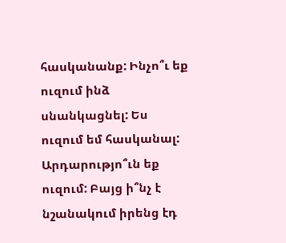հասկանանք: Ինչո՞ւ եք ուզում ինձ սնանկացնել: Ես ուզում եմ հասկանալ: Արդարությո՞ւն եք ուզում: Բայց ի՞նչ է նշանակում իրենց էդ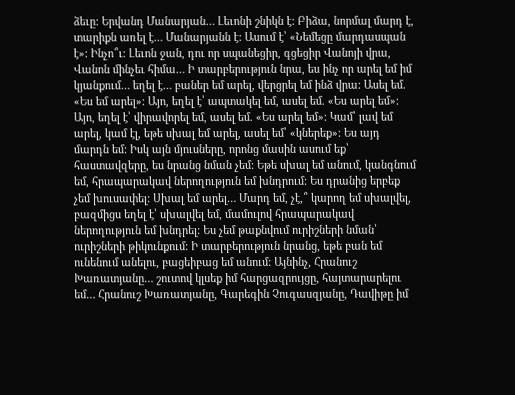ձեւը: Երվանդ Մանարյան… Լեւոնի շնիկն է: Բիձա, նորմալ մարդ է, տարիքն առել է… Մանարյանն է: Ասում է՝ «Նեմեցը մարդասպան է»: Ինչո՞ւ: Լեւոն ջան, դու որ սպանեցիր, գցեցիր Վանոյի վրա, Վանոն մինչեւ հիմա… Ի տարբերություն նրա, ես ինչ որ արել եմ իմ կյանքում… եղել է… բաներ եմ արել, վերցրել եմ ինձ վրա: Ասել եմ. «Ես եմ արել»: Այո, եղել է՝ ապտակել եմ, ասել եմ. «Ես արել եմ»: Այո, եղել է՝ վիրավորել եմ, ասել եմ. «Ես արել եմ»: Կամ՝ լավ եմ արել, կամ էլ, եթե սխալ եմ արել, ասել եմ՝ «կներեք»: Ես այդ մարդն եմ: Իսկ այն մյուսները, որոնց մասին ասում եք՝ հաստավզերը, ես նրանց նման չեմ: Եթե սխալ եմ անում, կանգնում եմ, հրապարակավ ներողություն եմ խնդրում: Ես դրանից երբեք չեմ խուսափել: Սխալ եմ արել… Մարդ եմ, չէ,՞ կարող եմ սխալվել, բազմիցս եղել է՝ սխալվել եմ, մամուլով հրապարակավ ներողություն եմ խնդրել: Ես չեմ թաքնվում ուրիշների նման՝ ուրիշների թիկունքում: Ի տարբերություն նրանց, եթե բան եմ ունենում անելու, բացեիբաց եմ անում: Այնինչ, Հրանուշ Խառատյանը… շուտով կլսեք իմ հարցազրույցը, հայտարարելու եմ… Հրանուշ Խառատյանը, Գարեգին Չուգասզյանը, Դավիթը իմ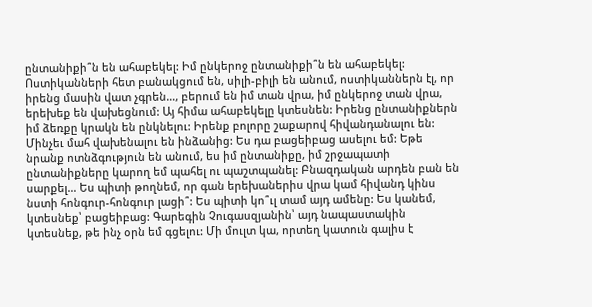ընտանիքի՞ն են ահաբեկել: Իմ ընկերոջ ընտանիքի՞ն են ահաբեկել: Ոստիկանների հետ բանակցում են, սիլի-բիլի են անում, ոստիկաններն էլ, որ իրենց մասին վատ չգրեն…, բերում են իմ տան վրա, իմ ընկերոջ տան վրա, երեխեք են վախեցնում: Այ հիմա ահաբեկելը կտեսնեն: Իրենց ընտանիքներն իմ ձեռքը կրակն են ընկնելու: Իրենք բոլորը շաքարով հիվանդանալու են: Մինչեւ մահ վախենալու են ինձանից: Ես դա բացեիբաց ասելու եմ: Եթե նրանք ոտնձգություն են անում, ես իմ ընտանիքը, իմ շրջապատի ընտանիքները կարող եմ պահել ու պաշտպանել: Բնազդական արդեն բան են սարքել… Ես պիտի թողնեմ, որ գան երեխաներիս վրա կամ հիվանդ կինս նստի հոնգուր-հոնգուր լացի՞: Ես պիտի կո՞ւլ տամ այդ ամենը: Ես կանեմ, կտեսնեք՝ բացեիբաց: Գարեգին Չուգասզյանին՝ այդ նապաստակին կտեսնեք, թե ինչ օրն եմ գցելու: Մի մուլտ կա, որտեղ կատուն գալիս է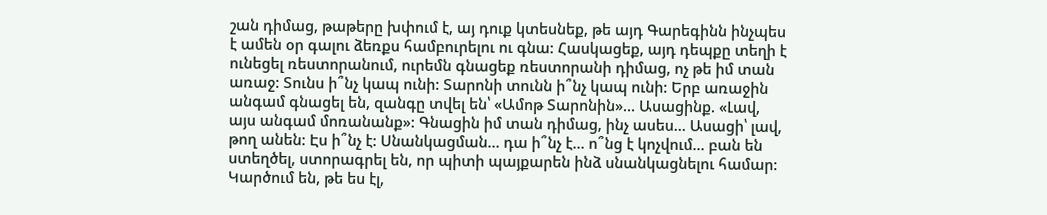շան դիմաց, թաթերը խփում է, այ դուք կտեսնեք, թե այդ Գարեգինն ինչպես է ամեն օր գալու ձեռքս համբուրելու ու գնա: Հասկացեք, այդ դեպքը տեղի է ունեցել ռեստորանում, ուրեմն գնացեք ռեստորանի դիմաց, ոչ թե իմ տան առաջ: Տունս ի՞նչ կապ ունի: Տարոնի տունն ի՞նչ կապ ունի: Երբ առաջին անգամ գնացել են, զանգը տվել են՝ «Ամոթ Տարոնին»… Ասացինք. «Լավ, այս անգամ մոռանանք»: Գնացին իմ տան դիմաց, ինչ ասես… Ասացի՝ լավ, թող անեն: Էս ի՞նչ է: Սնանկացման… դա ի՞նչ է… ո՞նց է կոչվում… բան են ստեղծել, ստորագրել են, որ պիտի պայքարեն ինձ սնանկացնելու համար: Կարծում են, թե ես էլ,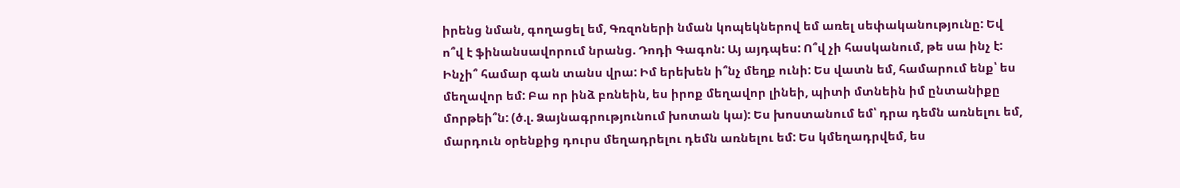իրենց նման, գողացել եմ, Գռզոների նման կոպեկներով եմ առել սեփականությունը: Եվ ո՞վ է ֆինանսավորում նրանց. Դոդի Գագոն: Այ այդպես: Ո՞վ չի հասկանում, թե սա ինչ է: Ինչի՞ համար գան տանս վրա: Իմ երեխեն ի՞նչ մեղք ունի: Ես վատն եմ, համարում ենք՝ ես մեղավոր եմ: Բա որ ինձ բռնեին, ես իրոք մեղավոր լինեի, պիտի մտնեին իմ ընտանիքը մորթեի՞ն: (ծ.լ. Ձայնագրությունում խոտան կա): Ես խոստանում եմ՝ դրա դեմն առնելու եմ, մարդուն օրենքից դուրս մեղադրելու դեմն առնելու եմ: Ես կմեղադրվեմ, ես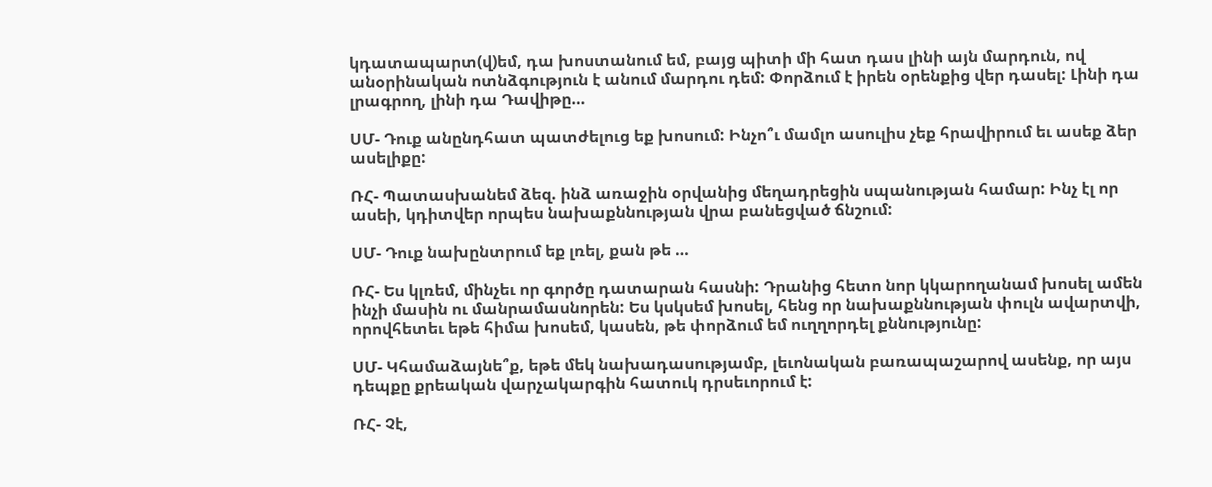կդատապարտ(վ)եմ, դա խոստանում եմ, բայց պիտի մի հատ դաս լինի այն մարդուն, ով անօրինական ոտնձգություն է անում մարդու դեմ: Փորձում է իրեն օրենքից վեր դասել: Լինի դա լրագրող, լինի դա Դավիթը…

ՍՄ- Դուք անընդհատ պատժելուց եք խոսում: Ինչո՞ւ մամլո ասուլիս չեք հրավիրում եւ ասեք ձեր ասելիքը:

ՌՀ- Պատասխանեմ ձեզ. ինձ առաջին օրվանից մեղադրեցին սպանության համար: Ինչ էլ որ ասեի, կդիտվեր որպես նախաքննության վրա բանեցված ճնշում:

ՍՄ- Դուք նախընտրում եք լռել, քան թե …

ՌՀ- Ես կլռեմ, մինչեւ որ գործը դատարան հասնի: Դրանից հետո նոր կկարողանամ խոսել ամեն ինչի մասին ու մանրամասնորեն: Ես կսկսեմ խոսել, հենց որ նախաքննության փուլն ավարտվի, որովհետեւ եթե հիմա խոսեմ, կասեն, թե փորձում եմ ուղղորդել քննությունը:

ՍՄ- Կհամաձայնե՞ք, եթե մեկ նախադասությամբ, լեւոնական բառապաշարով ասենք, որ այս դեպքը քրեական վարչակարգին հատուկ դրսեւորում է:

ՌՀ- Չէ,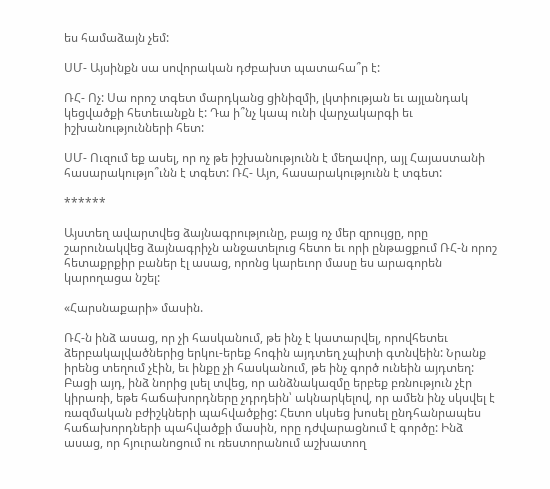ես համաձայն չեմ:

ՍՄ- Այսինքն սա սովորական դժբախտ պատահա՞ր է:

ՌՀ- Ոչ: Սա որոշ տգետ մարդկանց ցինիզմի, լկտիության եւ այլանդակ կեցվածքի հետեւանքն է: Դա ի՞նչ կապ ունի վարչակարգի եւ իշխանությունների հետ:

ՍՄ- Ուզում եք ասել, որ ոչ թե իշխանությունն է մեղավոր, այլ Հայաստանի հասարակությո՞ւնն է տգետ: ՌՀ- Այո, հասարակությունն է տգետ:

******

Այստեղ ավարտվեց ձայնագրությունը, բայց ոչ մեր զրույցը, որը շարունակվեց ձայնագրիչն անջատելուց հետո եւ որի ընթացքում ՌՀ-ն որոշ հետաքրքիր բաներ էլ ասաց, որոնց կարեւոր մասը ես արագորեն կարողացա նշել:

«Հարսնաքարի» մասին.

ՌՀ-ն ինձ ասաց, որ չի հասկանում, թե ինչ է կատարվել, որովհետեւ ձերբակալվածներից երկու-երեք հոգին այդտեղ չպիտի գտնվեին: Նրանք իրենց տեղում չէին, եւ ինքը չի հասկանում, թե ինչ գործ ունեին այդտեղ: Բացի այդ, ինձ նորից լսել տվեց, որ անձնակազմը երբեք բռնություն չէր կիրառի, եթե հաճախորդները չդրդեին՝ ակնարկելով, որ ամեն ինչ սկսվել է ռազմական բժիշկների պահվածքից: Հետո սկսեց խոսել ընդհանրապես հաճախորդների պահվածքի մասին, որը դժվարացնում է գործը: Ինձ ասաց, որ հյուրանոցում ու ռեստորանում աշխատող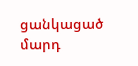ցանկացած մարդ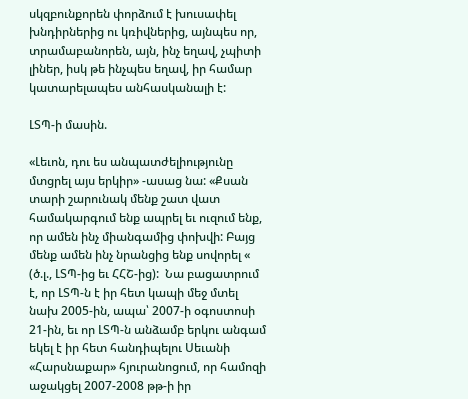սկզբունքորեն փորձում է խուսափել խնդիրներից ու կռիվներից, այնպես որ, տրամաբանորեն, այն, ինչ եղավ, չպիտի լիներ, իսկ թե ինչպես եղավ, իր համար կատարելապես անհասկանալի է:

ԼՏՊ-ի մասին.

«Լեւոն, դու ես անպատժելիությունը մտցրել այս երկիր» -ասաց նա: «Քսան տարի շարունակ մենք շատ վատ համակարգում ենք ապրել եւ ուզում ենք, որ ամեն ինչ միանգամից փոխվի: Բայց մենք ամեն ինչ նրանցից ենք սովորել « (ծ.լ., ԼՏՊ-ից եւ ՀՀՇ-ից):  Նա բացատրում է, որ ԼՏՊ-ն է իր հետ կապի մեջ մտել նախ 2005-ին, ապա՝ 2007-ի օգոստոսի 21-ին, եւ որ ԼՏՊ-ն անձամբ երկու անգամ եկել է իր հետ հանդիպելու Սեւանի «Հարսնաքար» հյուրանոցում, որ համոզի աջակցել 2007-2008 թթ-ի իր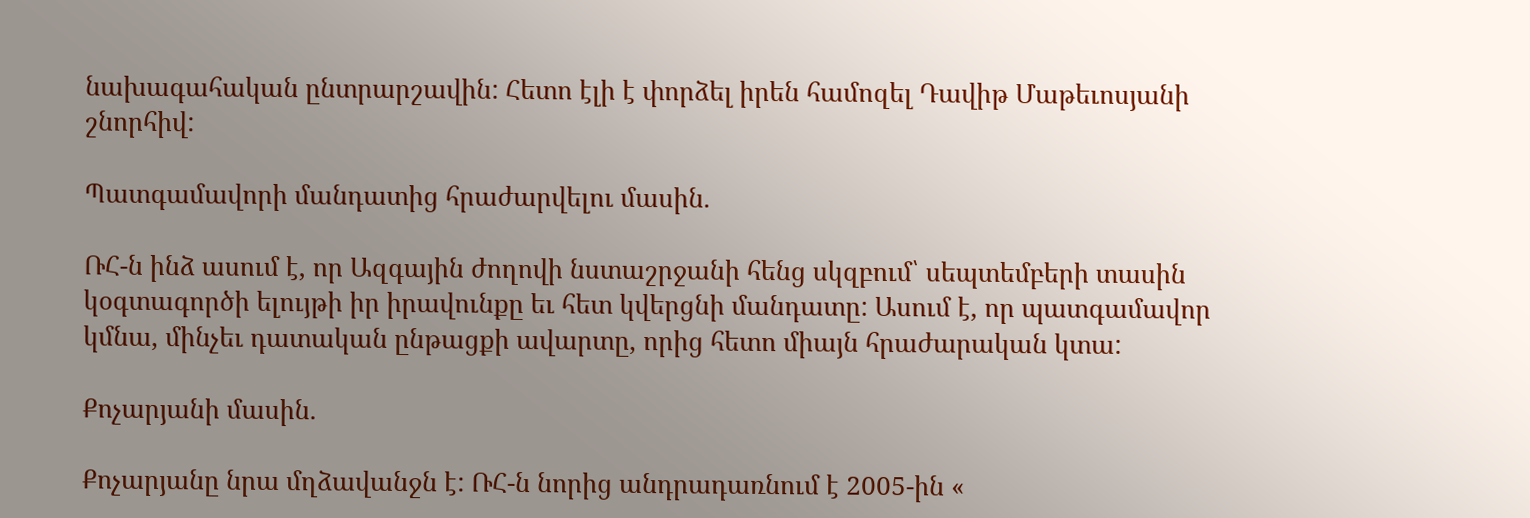նախագահական ընտրարշավին: Հետո էլի է փորձել իրեն համոզել Դավիթ Մաթեւոսյանի շնորհիվ:

Պատգամավորի մանդատից հրաժարվելու մասին.

ՌՀ-ն ինձ ասում է, որ Ազգային ժողովի նստաշրջանի հենց սկզբում՝ սեպտեմբերի տասին կօգտագործի ելույթի իր իրավունքը եւ հետ կվերցնի մանդատը: Ասում է, որ պատգամավոր կմնա, մինչեւ դատական ընթացքի ավարտը, որից հետո միայն հրաժարական կտա:

Քոչարյանի մասին.

Քոչարյանը նրա մղձավանջն է: ՌՀ-ն նորից անդրադառնում է 2005-ին «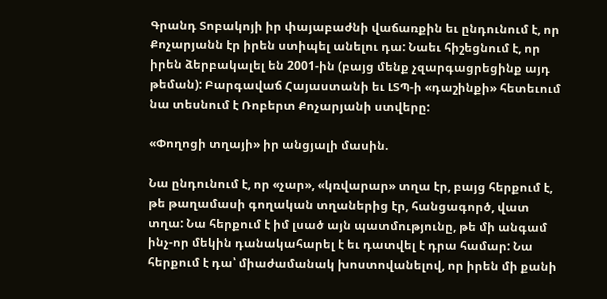Գրանդ Տոբակոյի իր փայաբաժնի վաճառքին եւ ընդունում է, որ Քոչարյանն էր իրեն ստիպել անելու դա: Նաեւ հիշեցնում է, որ իրեն ձերբակալել են 2001-ին (բայց մենք չզարգացրեցինք այդ թեման): Բարգավաճ Հայաստանի եւ ԼՏՊ-ի «դաշինքի» հետեւում նա տեսնում է Ռոբերտ Քոչարյանի ստվերը:

«Փողոցի տղայի» իր անցյալի մասին.

Նա ընդունում է, որ «չար», «կռվարար» տղա էր, բայց հերքում է, թե թաղամասի գողական տղաներից էր, հանցագործ, վատ տղա: Նա հերքում է իմ լսած այն պատմությունը, թե մի անգամ ինչ-որ մեկին դանակահարել է եւ դատվել է դրա համար: Նա հերքում է դա՝ միաժամանակ խոստովանելով, որ իրեն մի քանի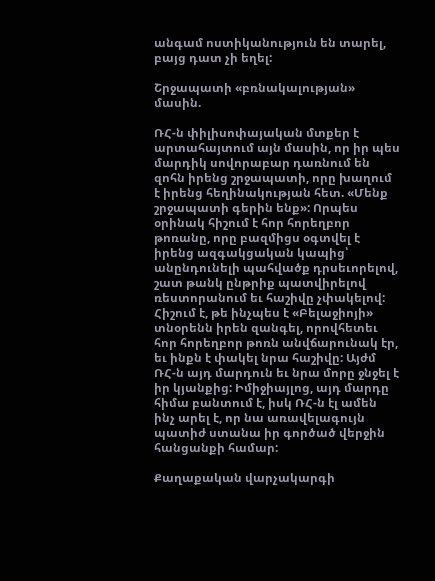անգամ ոստիկանություն են տարել, բայց դատ չի եղել:

Շրջապատի «բռնակալության» մասին.

ՌՀ-ն փիլիսոփայական մտքեր է արտահայտում այն մասին, որ իր պես մարդիկ սովորաբար դառնում են զոհն իրենց շրջապատի, որը խաղում է իրենց հեղինակության հետ. «Մենք շրջապատի գերին ենք»: Որպես օրինակ հիշում է հոր հորեղբոր թոռանը, որը բազմիցս օգտվել է իրենց ազգակցական կապից՝ անընդունելի պահվածք դրսեւորելով, շատ թանկ ընթրիք պատվիրելով ռեստորանում եւ հաշիվը չփակելով: Հիշում է, թե ինչպես է «Բելաջիոյի» տնօրենն իրեն զանգել, որովհետեւ հոր հորեղբոր թոռն անվճարունակ էր, եւ ինքն է փակել նրա հաշիվը: Այժմ ՌՀ-ն այդ մարդուն եւ նրա մորը ջնջել է իր կյանքից: Իմիջիայլոց, այդ մարդը հիմա բանտում է, իսկ ՌՀ-ն էլ ամեն ինչ արել է, որ նա առավելագույն պատիժ ստանա իր գործած վերջին հանցանքի համար:

Քաղաքական վարչակարգի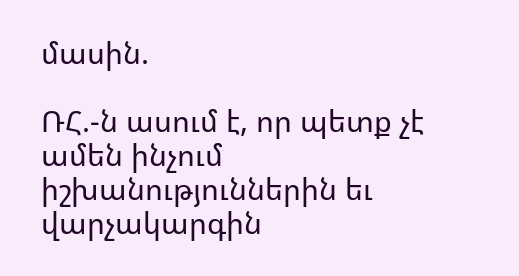մասին.

ՌՀ.-ն ասում է, որ պետք չէ ամեն ինչում իշխանություններին եւ վարչակարգին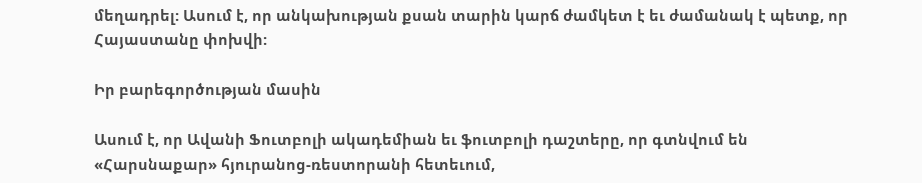մեղադրել: Ասում է, որ անկախության քսան տարին կարճ ժամկետ է եւ ժամանակ է պետք, որ Հայաստանը փոխվի:

Իր բարեգործության մասին

Ասում է, որ Ավանի Ֆուտբոլի ակադեմիան եւ ֆուտբոլի դաշտերը, որ գտնվում են «Հարսնաքար» հյուրանոց-ռեստորանի հետեւում,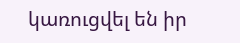կառուցվել են իր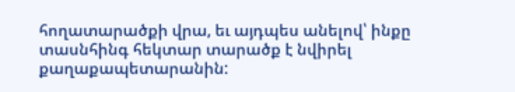հողատարածքի վրա, եւ այդպես անելով՝ ինքը տասնհինգ հեկտար տարածք է նվիրել քաղաքապետարանին: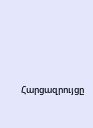Հարցազրույցը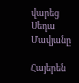վարեց Սեդա Մավյանը

Հայերեն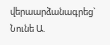վերաարձանագրեց` Նունե Ա.